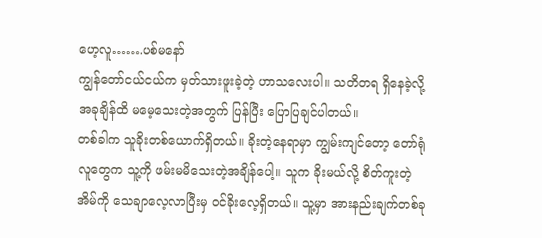ဟေ့လူ…….ပစ်မနော်
ကျွန်တော်ငယ်ငယ်က မှတ်သားဖူးခဲ့တဲ့ ဟာသလေးပါ။ သတိတရ ရှိနေခဲ့လို့ အခုချိန်ထိ မမေ့သေးတဲ့အတွက် ပြန်ပြီး ပြောပြချင်ပါတယ်။
တစ်ခါက သူခိုးတစ်ယောက်ရှိတယ်။ ခိုးတဲ့နေရာမှာ ကျွမ်းကျင်တော့ တော်ရုံလူတွေက သူ့ကို ဖမ်းမမိသေးတဲ့အချိန်ပေါ့။ သူက ခိုးမယ်လို့ စိတ်ကူးတဲ့အိမ်ကို သေချာလေ့လာပြီးမှ ဝင်ခိုးလေ့ရှိတယ်။ သူ့မှာ အားနည်းချက်တစ်ခု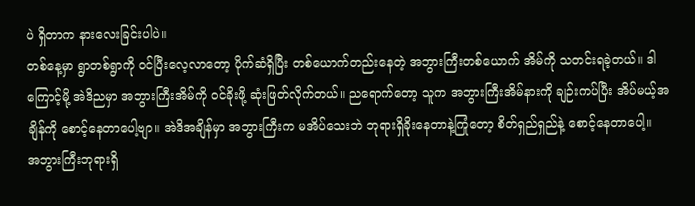ပဲ ရှိတာက နားလေးခြင်းပါပဲ။
တစ်နေ့မှာ ရွာတစ်ရွာကို ဝင်ပြီးလေ့လာတော့ ပိုက်ဆံရှိပြီး တစ်ယောက်တည်းနေတဲ့ အဘွားကြီးတစ်ယောက် အိမ်ကို သတင်းရခဲ့တယ်။ ဒါကြောင့်မို့ အဲဒိညမှာ အဘွားကြီးအိမ်ကို ဝင်ခိုးဖို့ ဆုံးဖြတ်လိုက်တယ်။ ညရောက်တော့ သူက အဘွားကြီးအိမ်နားကို ချဉ်းကပ်ပြီး အိပ်မယ့်အချိန်ကို စောင့်နေတာပေါ့ဗျာ။ အဲဒိအချိန်မှာ အဘွားကြီးက မအိပ်သေးဘဲ ဘုရားရှိခိုးနေတာနဲ့ကြုံတော့ စိတ်ရှည်ရှည်နဲ့ စောင့်နေတာပေါ့။
အဘွားကြီးဘုရားရှိ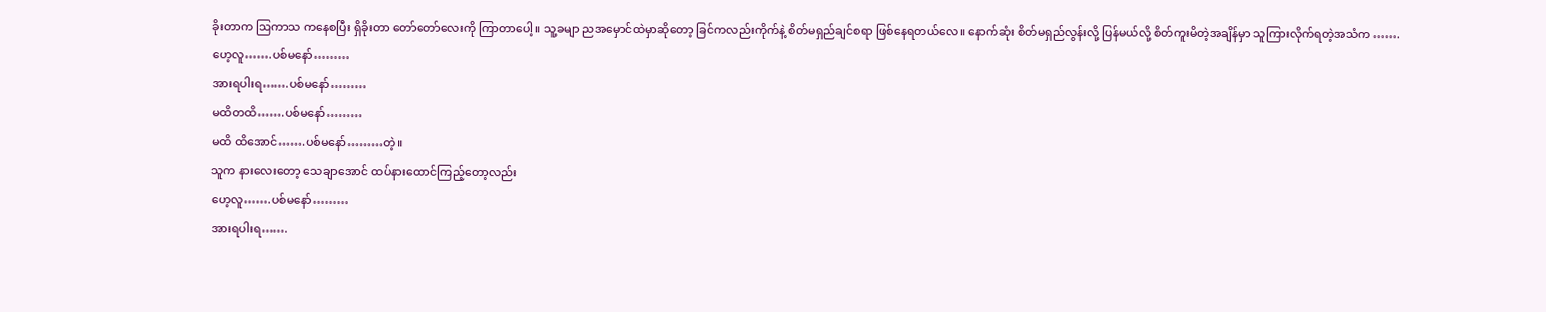ခိုးတာက ဩကာသ ကနေစပြီး ရှိခိုးတာ တော်တော်လေးကို ကြာတာပေါ့။ သူ့ခမျာ ညအမှောင်ထဲမှာဆိုတော့ ခြင်ကလည်းကိုက်နဲ့ စိတ်မရှည်ချင်စရာ ဖြစ်နေရတယ်လေ။ နောက်ဆုံး စိတ်မရှည်လွန်းလို့ ပြန်မယ်လို့ စိတ်ကူးမိတဲ့အချိန်မှာ သူကြားလိုက်ရတဲ့အသံက …….
ဟေ့လူ…….ပစ်မနော်………
အားရပါးရ…….ပစ်မနော်………
မထိတထိ…….ပစ်မနော်………
မထိ ထိအောင်…….ပစ်မနော်………တဲ့။
သူက နားလေးတော့ သေချာအောင် ထပ်နားထောင်ကြည့်တော့လည်း
ဟေ့လူ…….ပစ်မနော်………
အားရပါးရ…….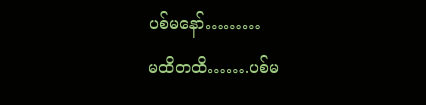ပစ်မနော်………
မထိတထိ…….ပစ်မ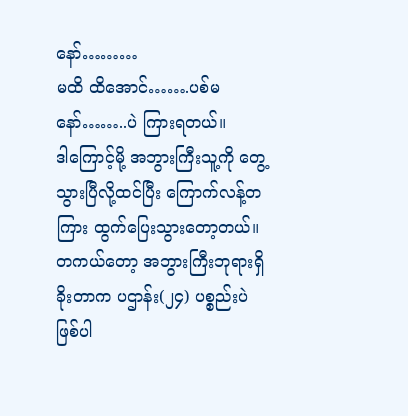နော်………
မထိ ထိအောင်…….ပစ်မနော်……..ပဲ ကြားရတယ်။
ဒါကြောင့်မို့ အဘွားကြီးသူ့ကို တွေ့သွားပြီလို့ထင်ပြီး ကြောက်လန့်တကြား ထွက်ပြေးသွားတော့တယ်။
တကယ်တော့ အဘွားကြီးဘုရားရှိခိုးတာက ပဌာန်း(၂၄) ပစ္စည်းပဲ ဖြစ်ပါ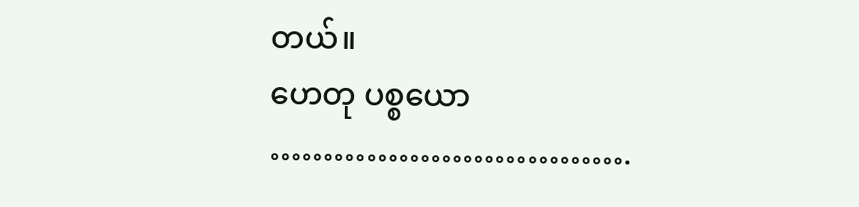တယ်။
ဟေတု ပစ္စယော …………………………….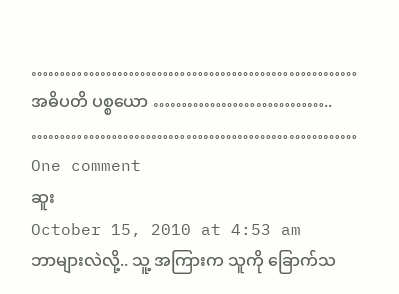…………………………………………………
အဓိပတိ ပစ္စယော …………………………..
…………………………………………………
One comment
ဆူး
October 15, 2010 at 4:53 am
ဘာများလဲလို့.. သူ့ အကြားက သူကို ခြောက်သ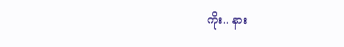ကိုး.. နား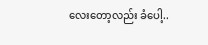လေးတော့လည်း ခံပေါ့..